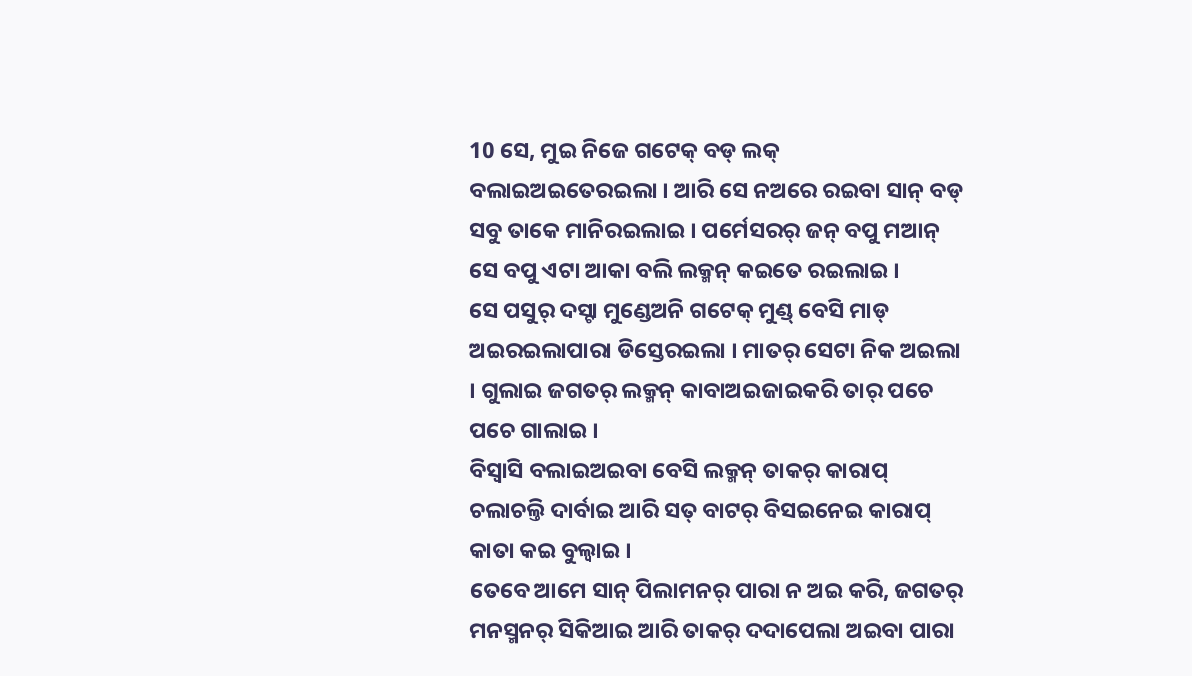10 ସେ, ମୁଇ ନିଜେ ଗଟେକ୍ ବଡ୍ ଲକ୍ ବଲାଇଅଇତେରଇଲା । ଆରି ସେ ନଅରେ ରଇବା ସାନ୍ ବଡ୍ ସବୁ ତାକେ ମାନିରଇଲାଇ । ପର୍ମେସରର୍ ଜନ୍ ବପୁ ମଆନ୍ ସେ ବପୁ ଏଟା ଆକା ବଲି ଲକ୍ମନ୍ କଇତେ ରଇଲାଇ ।
ସେ ପସୁର୍ ଦସ୍ଟା ମୁଣ୍ଡେଅନି ଗଟେକ୍ ମୁଣ୍ଡ୍ ବେସି ମାଡ୍ ଅଇରଇଲାପାରା ଡିସ୍ତେରଇଲା । ମାତର୍ ସେଟା ନିକ ଅଇଲା । ଗୁଲାଇ ଜଗତର୍ ଲକ୍ମନ୍ କାବାଅଇଜାଇକରି ତାର୍ ପଚେ ପଚେ ଗାଲାଇ ।
ବିସ୍ବାସି ବଲାଇଅଇବା ବେସି ଲକ୍ମନ୍ ତାକର୍ କାରାପ୍ ଚଲାଚଲ୍ତି ଦାର୍ବାଇ ଆରି ସତ୍ ବାଟର୍ ବିସଇନେଇ କାରାପ୍ କାତା କଇ ବୁଲ୍ବାଇ ।
ତେବେ ଆମେ ସାନ୍ ପିଲାମନର୍ ପାରା ନ ଅଇ କରି, ଜଗତର୍ ମନସ୍ମନର୍ ସିକିଆଇ ଆରି ତାକର୍ ଦଦାପେଲା ଅଇବା ପାରା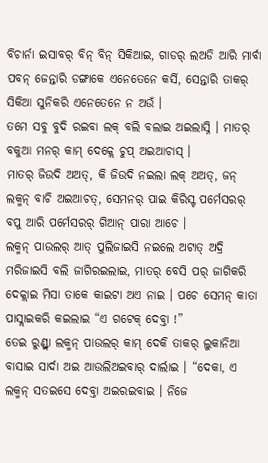ବିଚାର୍ନା ଇସାବର୍ ବିନ୍ ବିନ୍ ସିକିଆଇ, ଗାଡର୍ ଲଅଡି ଆରି ମାର୍ବା ପବନ୍ ଜେନ୍ତାରି ଡଙ୍ଗାକେ ଏନେତେନେ କର୍ସି, ସେନ୍ତାରି ତାକର୍ ସିକିଆ ସୁନିକରି ଏନେତେନେ ନ ଅଉଁ ।
ତମେ ସବୁ ବୁଦି ରଇବା ଲକ୍ ବଲି ବଲାଇ ଅଇଲାସ୍ନି । ମାତର୍ ବକୁଆ ମନର୍ କାମ୍ ଦେକ୍ଲେ ଚୁପ୍ ଅଇଆଚାସ୍ ।
ମାତର୍ ଜିଉଦି ଅଅତ୍, କି ଜିଉଦି ନଇଲା ଲକ୍ ଅଅତ୍, ଜନ୍ ଲକ୍ମନ୍ ବାଚି ଅଇଆଚତ୍, ସେମନର୍ ପାଇ କିରିସ୍ଟ ପର୍ମେସରର୍ ବପୁ ଆରି ପର୍ମେସରର୍ ଗିଆନ୍ ପାରା ଆଚେ ।
ଲକ୍ମନ୍ ପାଉଲର୍ ଆତ୍ ପୁଲିଜାଇସି ନଇଲେ ଅଟାତ୍ ଅଦ୍ରି ମରିଜାଇସି ବଲି ଜାଗିରଇଲାଇ, ମାତର୍ ବେସି ପର୍ ଜାଗିକରି ଦେକ୍ଲାଇ ମିସା ତାକେ କାଇଟା ଅଏ ନାଇ । ପଚେ ସେମନ୍ କାତା ପାସ୍ଲାଇକରି କଇଲାଇ “ଏ ଗଟେକ୍ ଦେବ୍ତା !”
ତେଇ ରୁଣ୍ଡ୍ଲା ଲକ୍ମନ୍ ପାଉଲର୍ କାମ୍ ଦେକି ତାକର୍ ଲୁକାନିଆ ବାସାଇ ସାର୍ଦା ଅଇ ଆଉଲିଅଇବାର୍ ଦାର୍ଲାଇ । “ଦେକା, ଏ ଲକ୍ମନ୍ ସତଇସେ ଦେବ୍ତା ଅଇରଇବାଇ । ନିଜେ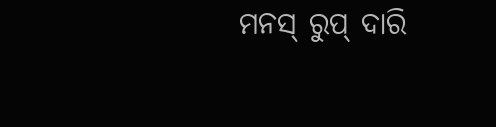ମନସ୍ ରୁପ୍ ଦାରି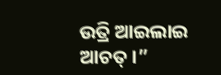ଉତ୍ରି ଆଇଲାଇ ଆଚତ୍ ।”